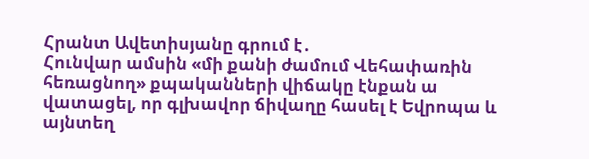Հրանտ Ավետիսյանը գրում է․
Հունվար ամսին «մի քանի ժամում Վեհափառին հեռացնող» քպականների վիճակը էնքան ա վատացել, որ գլխավոր ճիվաղը հասել է Եվրոպա և այնտեղ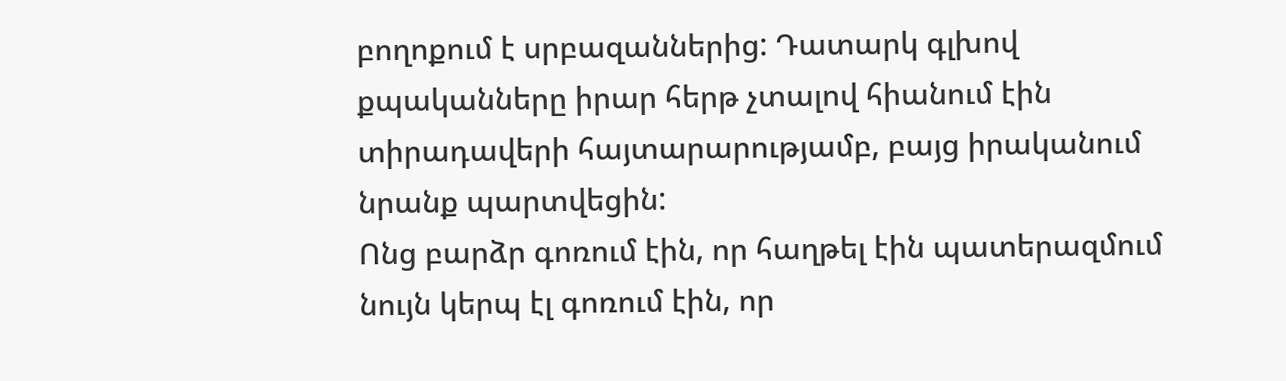բողոքում է սրբազաններից: Դատարկ գլխով քպականները իրար հերթ չտալով հիանում էին տիրադավերի հայտարարությամբ, բայց իրականում նրանք պարտվեցին:
Ոնց բարձր գոռում էին, որ հաղթել էին պատերազմում նույն կերպ էլ գոռում էին, որ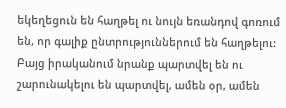եկեղեցուն են հաղթել ու նույն եռանդով գոռում են, որ գալիք ընտրություններում են հաղթելու:
Բայց իրականում նրանք պարտվել են ու շարունակելու են պարտվել, ամեն օր, ամեն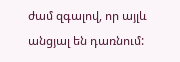ժամ զգալով, որ այլև անցյալ են դառնում: